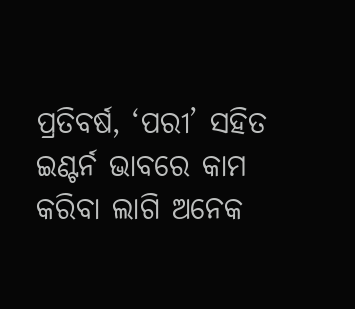ପ୍ରତିବର୍ଷ, ‘ପରୀ’ ସହିତ ଇଣ୍ଟର୍ନ ଭାବରେ କାମ କରିବା ଲାଗି ଅନେକ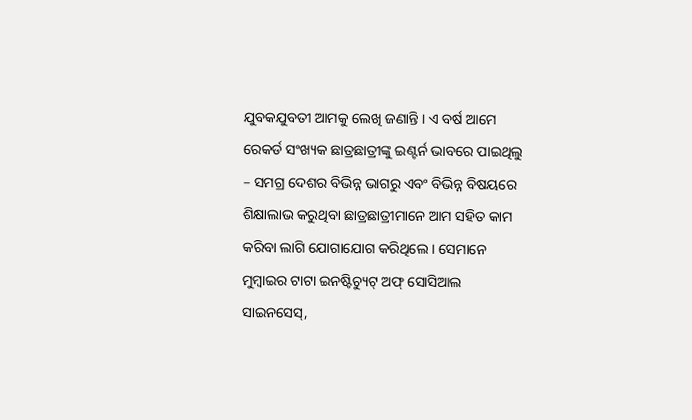ଯୁବକଯୁବତୀ ଆମକୁ ଲେଖି ଜଣାନ୍ତି । ଏ ବର୍ଷ ଆମେ ରେକର୍ଡ ସଂଖ୍ୟକ ଛାତ୍ରଛାତ୍ରୀଙ୍କୁ ଇଣ୍ଟର୍ନ ଭାବରେ ପାଇଥିଲୁ – ସମଗ୍ର ଦେଶର ବିଭିନ୍ନ ଭାଗରୁ ଏବଂ ବିଭିନ୍ନ ବିଷୟରେ ଶିକ୍ଷାଲାଭ କରୁଥିବା ଛାତ୍ରଛାତ୍ରୀମାନେ ଆମ ସହିତ କାମ କରିବା ଲାଗି ଯୋଗାଯୋଗ କରିଥିଲେ । ସେମାନେ ମୁମ୍ବାଇର ଟାଟା ଇନଷ୍ଟିଚ୍ୟୁଟ୍ ଅଫ୍ ସୋସିଆଲ ସାଇନସେସ୍,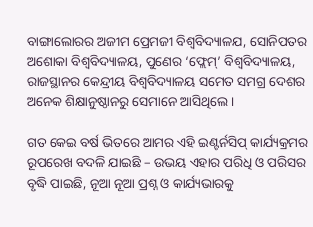ବାଙ୍ଗାଲୋରର ଅଜୀମ ପ୍ରେମଜୀ ବିଶ୍ୱବିଦ୍ୟାଳଯ, ସୋନିପତର ଅଶୋକା ବିଶ୍ୱବିଦ୍ୟାଳୟ, ପୁଣେର ‘ଫ୍ଲେମ୍’ ବିଶ୍ୱବିଦ୍ୟାଳୟ, ରାଜସ୍ଥାନର କେନ୍ଦ୍ରୀୟ ବିଶ୍ୱବିଦ୍ୟାଳୟ ସମେତ ସମଗ୍ର ଦେଶର ଅନେକ ଶିକ୍ଷାନୁଷ୍ଠାନରୁ ସେମାନେ ଆସିଥିଲେ ।

ଗତ କେଇ ବର୍ଷ ଭିତରେ ଆମର ଏହି ଇଣ୍ଟର୍ନସିପ୍ କାର୍ଯ୍ୟକ୍ରମର ରୂପରେଖ ବଦଳି ଯାଇଛି – ଉଭୟ ଏହାର ପରିଧି ଓ ପରିସର ବୃଦ୍ଧି ପାଇଛି, ନୂଆ ନୂଆ ପ୍ରଶ୍ନ ଓ କାର୍ଯ୍ୟଭାରକୁ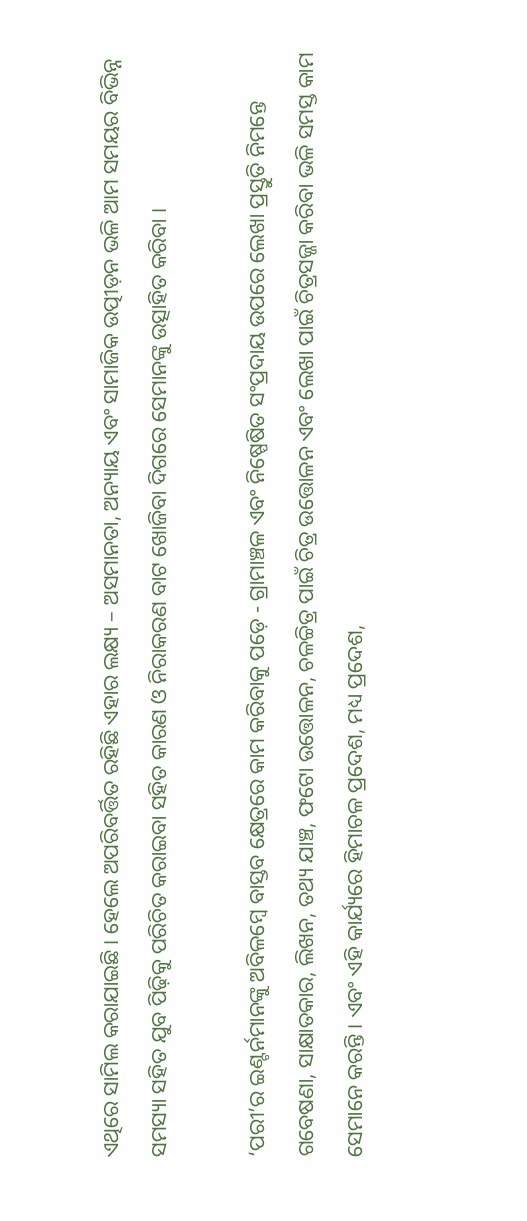ଏଥିରେ ସାମିଲ କରାଯାଇଛି । ହେଲେ ଅପରିବର୍ତ୍ତିତ ରହିଛି ଏହାର ଲକ୍ଷ୍ୟ – ଅସମାନତା, ଅନ୍ୟାୟ ଏବଂ ସାମାଜିକ ଉତ୍ପୀଡ଼ନ ଭଳି ଆମ ସମୟର ବିଭିନ୍ନ ସମସ୍ୟା ସହିତ ଯୁବ ପିଢ଼ିକୁ ପରିଚିତ କରାଇବା ସହିତ କାରଣ ଓ ନିରାକରଣ ବାଟ ଖୋଜିବା ଦିଗରେ ସେମାନଙ୍କୁ ଉତ୍ସାହିତ କରିବା ।

‘ପରୀ’ର ଇଣ୍ଟର୍ନମାନଙ୍କୁ ଅବିଳମ୍ବେ ବାସ୍ତବ କ୍ଷେତ୍ରରେ କାମ କରିବାକୁ ପଡ଼େ - ଗ୍ରାମାଞ୍ଚଳ ଏବଂ ନିଷ୍ପେଷିତ ସଂପ୍ରଦାୟ ଉପରେ ଲେଖା ପ୍ରସ୍ତୁତି ନିମନ୍ତେ ଗବେଷଣା, ସାକ୍ଷାତକାର, ଲିଖନ, ତଥ୍ୟ ଯାଞ୍ଚ, ଫଟୋ ଉତ୍ତୋଳନ, ଚଳଚ୍ଚିତ୍ର ପାଇଁ ଚିତ୍ର ଉତ୍ତୋଳନ ଏବଂ ଲେଖା ପାଇଁ ଚିତ୍ରସଜ୍ଜା କରିବା ଭଳି ସମସ୍ତ କାମ ସେମାନେ କରନ୍ତି । ଏବଂ ଏହି କାର୍ଯ୍ୟରେ ହିମାଚଳ ପ୍ରଦେଶ, ମଧ୍ୟ ପ୍ରଦେଶ,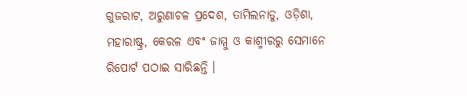ଗୁଜରାଟ, ଅରୁଣାଚଳ ପ୍ରଦେଶ, ତାମିଲନାଡୁ, ଓଡ଼ିଶା, ମହାରାଷ୍ଟ୍ର, କେରଳ ଏବଂ ଜାମ୍ମୁ ଓ କାଶ୍ମୀରରୁ ସେମାନେ ରିପୋର୍ଟ ପଠାଇ ସାରିଛନ୍ତି ।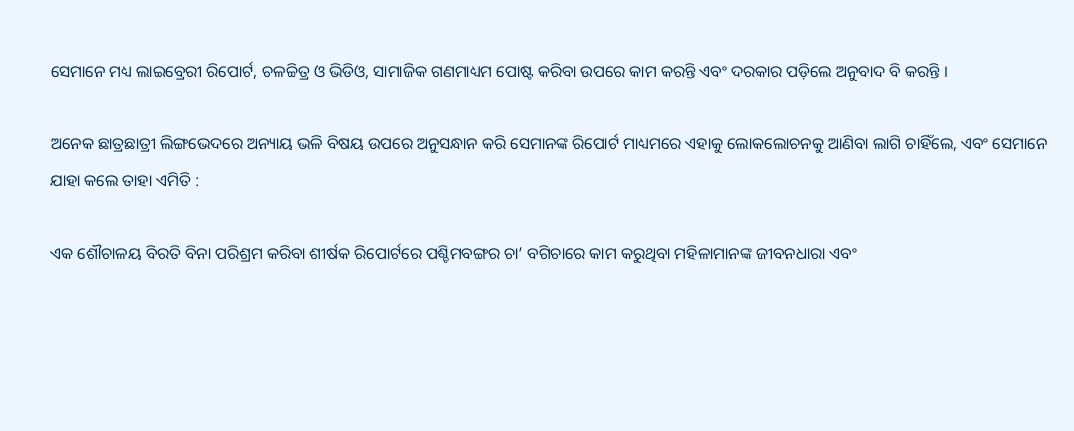ସେମାନେ ମଧ୍ୟ ଲାଇବ୍ରେରୀ ରିପୋର୍ଟ, ଚଳଚ୍ଚିତ୍ର ଓ ଭିଡିଓ, ସାମାଜିକ ଗଣମାଧ୍ୟମ ପୋଷ୍ଟ କରିବା ଉପରେ କାମ କରନ୍ତି ଏବଂ ଦରକାର ପଡ଼ିଲେ ଅନୁବାଦ ବି କରନ୍ତି ।

ଅନେକ ଛାତ୍ରଛାତ୍ରୀ ଲିଙ୍ଗଭେଦରେ ଅନ୍ୟାୟ ଭଳି ବିଷୟ ଉପରେ ଅନୁସନ୍ଧାନ କରି ସେମାନଙ୍କ ରିପୋର୍ଟ ମାଧ୍ୟମରେ ଏହାକୁ ଲୋକଲୋଚନକୁ ଆଣିବା ଲାଗି ଚାହିଁଲେ, ଏବଂ ସେମାନେ ଯାହା କଲେ ତାହା ଏମିତି :

ଏକ ଶୌଚାଳୟ ବିରତି ବିନା ପରିଶ୍ରମ କରିବା ଶୀର୍ଷକ ରିପୋର୍ଟରେ ପଶ୍ଚିମବଙ୍ଗର ଚା’ ବଗିଚାରେ କାମ କରୁଥିବା ମହିଳାମାନଙ୍କ ଜୀବନଧାରା ଏବଂ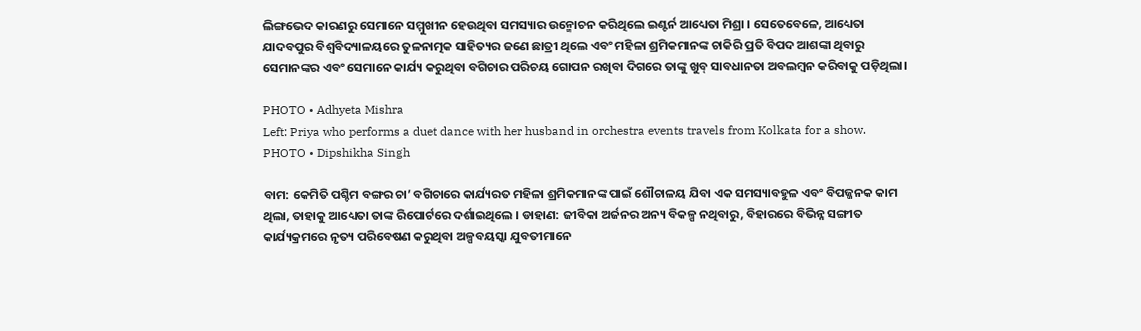ଲିଙ୍ଗଭେଦ କାରଣରୁ ସେମାନେ ସମ୍ମୁଖୀନ ହେଉଥିବା ସମସ୍ୟାର ଉନ୍ମୋଚନ କରିଥିଲେ ଇଣ୍ଟର୍ନ ଆଧ୍ୟେତା ମିଶ୍ରା । ସେତେବେଳେ, ଆଧ୍ୟେତା ଯାଦବପୁର ବିଶ୍ୱବିଦ୍ୟାଳୟରେ ତୁଳନାତ୍ମକ ସାହିତ୍ୟର ଜଣେ ଛାତ୍ରୀ ଥିଲେ ଏବଂ ମହିଳା ଶ୍ରମିକମାନଙ୍କ ଚାକିରି ପ୍ରତି ବିପଦ ଆଶଙ୍କା ଥିବାରୁ ସେମାନଙ୍କର ଏବଂ ସେମାନେ କାର୍ଯ୍ୟ କରୁଥିବା ବଗିଚାର ପରିଚୟ ଗୋପନ ରଖିବା ଦିଗରେ ତାଙ୍କୁ ଖୁବ୍ ସାବଧାନତା ଅବଲମ୍ବନ କରିବାକୁ ପଡ଼ିଥିଲା।

PHOTO • Adhyeta Mishra
Left: Priya who performs a duet dance with her husband in orchestra events travels from Kolkata for a show.
PHOTO • Dipshikha Singh

ବାମ: କେମିତି ପଶ୍ଚିମ ବଙ୍ଗର ଚା’ ବଗିଚାରେ କାର୍ଯ୍ୟରତ ମହିଳା ଶ୍ରମିକମାନଙ୍କ ପାଇଁ ଶୌଚାଳୟ ଯିବା ଏକ ସମସ୍ୟାବହୁଳ ଏବଂ ବିପଜ୍ଜନକ କାମ ଥିଲା, ତାହାକୁ ଆଧ୍ୟେତା ତାଙ୍କ ରିପୋର୍ଟରେ ଦର୍ଶାଇଥିଲେ । ଡାହାଣ: ଜୀବିକା ଅର୍ଜନର ଅନ୍ୟ ବିକଳ୍ପ ନଥିବାରୁ, ବିହାରରେ ବିଭିନ୍ନ ସଙ୍ଗୀତ କାର୍ଯ୍ୟକ୍ରମରେ ନୃତ୍ୟ ପରିବେଷଣ କରୁଥିବା ଅଳ୍ପବୟସ୍କା ଯୁବତୀମାନେ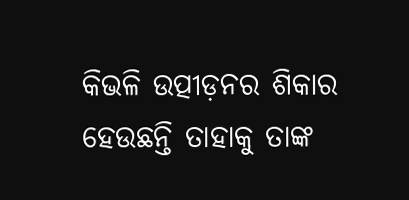କିଭଳି ଉତ୍ପୀଡ଼ନର ଶିକାର ହେଉଛନ୍ତି ତାହାକୁ ତାଙ୍କ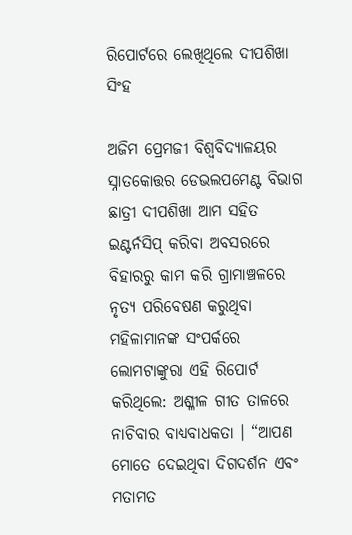ରିପୋର୍ଟରେ ଲେଖିଥିଲେ ଦୀପଶିଖା ସିଂହ

ଅଜିମ ପ୍ରେମଜୀ ବିଶ୍ୱବିଦ୍ୟାଳୟର ସ୍ନାତକୋତ୍ତର ଡେଭଲପମେଣ୍ଟ ବିଭାଗ ଛାତ୍ରୀ ଦୀପଶିଖା ଆମ ସହିତ ଇଣ୍ଟର୍ନସିପ୍ କରିବା ଅବସରରେ ବିହାରରୁ କାମ କରି ଗ୍ରାମାଞ୍ଚଳରେ ନୃତ୍ୟ ପରିବେଷଣ କରୁଥିବା ମହିଳାମାନଙ୍କ ସଂପର୍କରେ ଲୋମଟାଙ୍କୁରା ଏହି ରିପୋର୍ଟ କରିଥିଲେ: ଅଶ୍ଳୀଳ ଗୀତ ତାଳରେ ନାଚିବାର ବାଧ୍ୟବାଧକତା । “ଆପଣ ମୋତେ ଦେଇଥିବା ଦିଗଦର୍ଶନ ଏବଂ ମତାମତ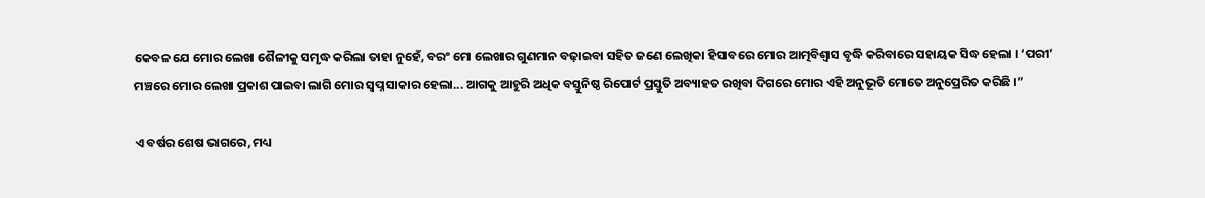କେବଳ ଯେ ମୋର ଲେଖା ଶୈଳୀକୁ ସମୃଦ୍ଧ କରିଲା ତାହା ନୁହେଁ, ବରଂ ମୋ ଲେଖାର ଗୁଣମାନ ବଢ଼ାଇବା ସହିତ ଜଣେ ଲେଖିକା ହିସାବରେ ମୋର ଆତ୍ମବିଶ୍ୱାସ ବୃଦ୍ଧି କରିବାରେ ସହାୟକ ସିଦ୍ଧ ହେଲା । ‘ପରୀ’ ମଞ୍ଚରେ ମୋର ଲେଖା ପ୍ରକାଶ ପାଇବା ଲାଗି ମୋର ସ୍ୱପ୍ନ ସାକାର ହେଲା... ଆଗକୁ ଆହୁରି ଅଧିକ ବସ୍ତୁନିଷ୍ଠ ରିପୋର୍ଟ ପ୍ରସ୍ତୁତି ଅବ୍ୟାହତ ରଖିବା ଦିଗରେ ମୋର ଏହି ଅନୁଭୂତି ମୋତେ ଅନୁପ୍ରେରିତ କରିଛି ।”

ଏ ବର୍ଷର ଶେଷ ଭାଗରେ, ମଧ୍ୟ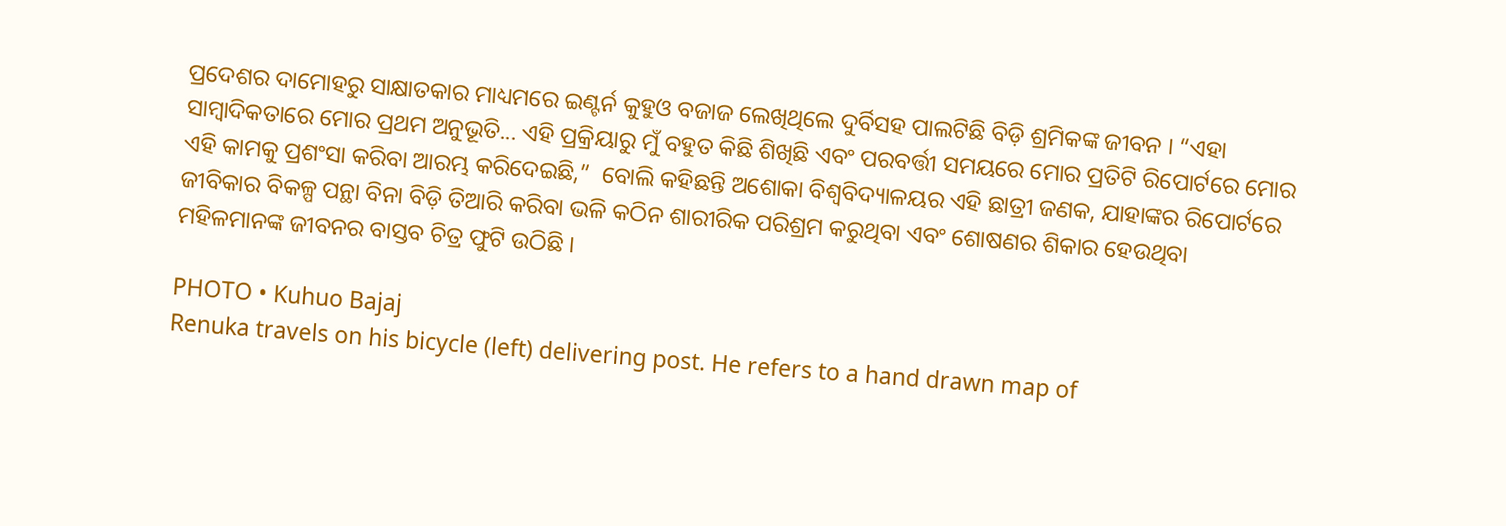ପ୍ରଦେଶର ଦାମୋହରୁ ସାକ୍ଷାତକାର ମାଧ୍ୟମରେ ଇଣ୍ଟର୍ନ କୁହୁଓ ବଜାଜ ଲେଖିଥିଲେ ଦୁର୍ବିସହ ପାଲଟିଛି ବିଡ଼ି ଶ୍ରମିକଙ୍କ ଜୀବନ । “ଏହା ସାମ୍ବାଦିକତାରେ ମୋର ପ୍ରଥମ ଅନୁଭୂତି... ଏହି ପ୍ରକ୍ରିୟାରୁ ମୁଁ ବହୁତ କିଛି ଶିଖିଛି ଏବଂ ପରବର୍ତ୍ତୀ ସମୟରେ ମୋର ପ୍ରତିଟି ରିପୋର୍ଟରେ ମୋର ଏହି କାମକୁ ପ୍ରଶଂସା କରିବା ଆରମ୍ଭ କରିଦେଇଛି,”  ବୋଲି କହିଛନ୍ତି ଅଶୋକା ବିଶ୍ୱବିଦ୍ୟାଳୟର ଏହି ଛାତ୍ରୀ ଜଣକ, ଯାହାଙ୍କର ରିପୋର୍ଟରେ ଜୀବିକାର ବିକଳ୍ପ ପନ୍ଥା ବିନା ବିଡ଼ି ତିଆରି କରିବା ଭଳି କଠିନ ଶାରୀରିକ ପରିଶ୍ରମ କରୁଥିବା ଏବଂ ଶୋଷଣର ଶିକାର ହେଉଥିବା ମହିଳମାନଙ୍କ ଜୀବନର ବାସ୍ତବ ଚିତ୍ର ଫୁଟି ଉଠିଛି ।

PHOTO • Kuhuo Bajaj
Renuka travels on his bicycle (left) delivering post. He refers to a hand drawn map of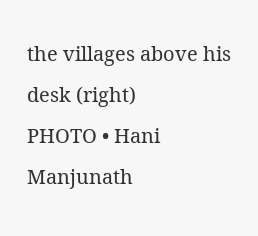the villages above his desk (right)
PHOTO • Hani Manjunath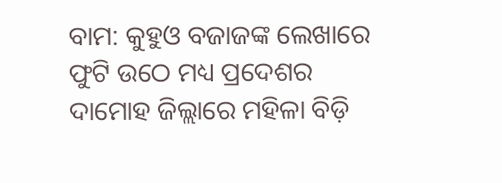ବାମ: କୁହୁଓ ବଜାଜଙ୍କ ଲେଖାରେ ଫୁଟି ଉଠେ ମଧ୍ୟ ପ୍ରଦେଶର ଦାମୋହ ଜିଲ୍ଲାରେ ମହିଳା ବିଡ଼ି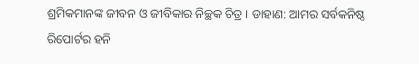ଶ୍ରମିକମାନଙ୍କ ଜୀବନ ଓ ଜୀବିକାର ନିଚ୍ଛକ ଚିତ୍ର । ଡାହାଣ: ଆମର ସର୍ବକନିଷ୍ଠ ରିପୋର୍ଟର ହନି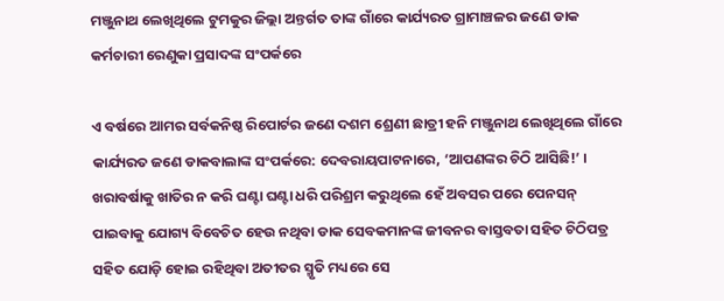ମଞ୍ଜୁନାଥ ଲେଖିଥିଲେ ଟୁମକୁର ଜିଲ୍ଲା ଅନ୍ତର୍ଗତ ତାଙ୍କ ଗାଁରେ କାର୍ଯ୍ୟରତ ଗ୍ରାମାଞ୍ଚଳର ଜଣେ ଡାକ କର୍ମଚାରୀ ରେଣୁକା ପ୍ରସାଦଙ୍କ ସଂପର୍କରେ

ଏ ବର୍ଷରେ ଆମର ସର୍ବକନିଷ୍ଠ ରିପୋର୍ଟର ଜଣେ ଦଶମ ଶ୍ରେଣୀ ଛାତ୍ରୀ ହନି ମଞ୍ଜୁନାଥ ଲେଖିଥିଲେ ଗାଁରେ କାର୍ଯ୍ୟରତ ଜଣେ ଡାକବାଲାଙ୍କ ସଂପର୍କରେ: ଦେବରାୟପାଟନାରେ, ‘ଆପଣଙ୍କର ଚିଠି ଆସିଛି!’ । ଖରାବର୍ଷାକୁ ଖାତିର ନ କରି ଘଣ୍ଟା ଘଣ୍ଟା ଧରି ପରିଶ୍ରମ କରୁଥିଲେ ହେଁ ଅବସର ପରେ ପେନସନ୍ ପାଇବାକୁ ଯୋଗ୍ୟ ବିବେଚିତ ହେଉ ନଥିବା ଡାକ ସେବକମାନଙ୍କ ଜୀବନର ବାସ୍ତବତା ସହିତ ଚିଠିପତ୍ର ସହିତ ଯୋଡ଼ି ହୋଇ ରହିଥିବା ଅତୀତର ସ୍ମୃତି ମଧ୍ୟରେ ସେ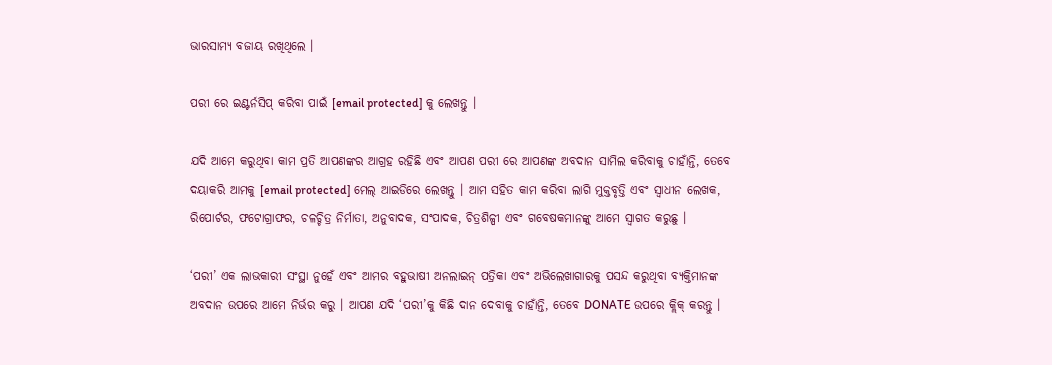ଭାରସାମ୍ୟ ବଜାୟ ରଖିଥିଲେ ।

ପରୀ ରେ ଇଣ୍ଟର୍ନସିପ୍ କରିବା ପାଇଁ [email protected] କୁ ଲେଖନ୍ତୁ ।

ଯଦି ଆମେ କରୁଥିବା କାମ ପ୍ରତି ଆପଣଙ୍କର ଆଗ୍ରହ ରହିଛି ଏବଂ ଆପଣ ପରୀ ରେ ଆପଣଙ୍କ ଅବଦାନ ସାମିଲ କରିବାକୁ ଚାହାଁନ୍ତି, ତେବେ ଦୟାକରି ଆମକୁ [email protected] ମେଲ୍ ଆଇଡିରେ ଲେଖନ୍ତୁ । ଆମ ସହିତ କାମ କରିବା ଲାଗି ମୁକ୍ତବୃତ୍ତି ଏବଂ ସ୍ୱାଧୀନ ଲେଖକ, ରିପୋର୍ଟର, ଫଟୋଗ୍ରାଫର, ଚଳଚ୍ଚିତ୍ର ନିର୍ମାତା, ଅନୁବାଦକ, ସଂପାଦକ, ଚିତ୍ରଶିଳ୍ପୀ ଏବଂ ଗବେଷକମାନଙ୍କୁ ଆମେ ସ୍ୱାଗତ କରୁଛୁ ।

‘ପରୀ’ ଏକ ଲାଭକାରୀ ସଂସ୍ଥା ନୁହେଁ ଏବଂ ଆମର ବହୁଭାଷୀ ଅନଲାଇନ୍ ପତ୍ରିକା ଏବଂ ଅଭିଲେଖାଗାରକୁ ପସନ୍ଦ କରୁଥିବା ବ୍ୟକ୍ତିମାନଙ୍କ ଅବଦାନ ଉପରେ ଆମେ ନିର୍ଭର କରୁ । ଆପଣ ଯଦି ‘ପରୀ’କୁ କିଛି ଦାନ ଦେବାକୁ ଚାହାଁନ୍ତି, ତେବେ DONATE ଉପରେ କ୍ଲିକ୍ କରନ୍ତୁ ।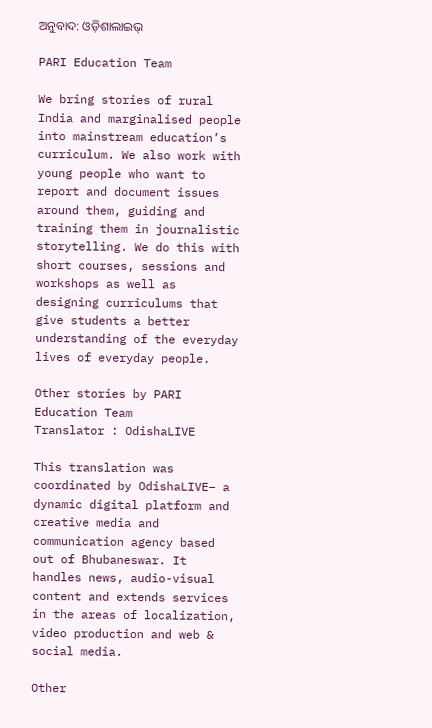ଅନୁବାଦ: ଓଡ଼ିଶାଲାଇଭ୍‍

PARI Education Team

We bring stories of rural India and marginalised people into mainstream education’s curriculum. We also work with young people who want to report and document issues around them, guiding and training them in journalistic storytelling. We do this with short courses, sessions and workshops as well as designing curriculums that give students a better understanding of the everyday lives of everyday people.

Other stories by PARI Education Team
Translator : OdishaLIVE

This translation was coordinated by OdishaLIVE– a dynamic digital platform and creative media and communication agency based out of Bhubaneswar. It handles news, audio-visual content and extends services in the areas of localization, video production and web & social media.

Other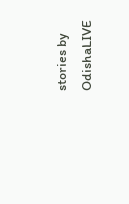stories by OdishaLIVE